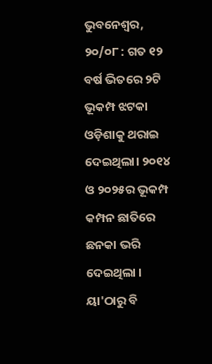ଭୁବନେଶ୍ୱର, ୨୦/୦୮ : ଗତ ୧୨ ବର୍ଷ ଭିତରେ ୨ଟି ଭୂକମ୍ପ ଝଟକା ଓଡ଼ିଶାକୁ ଥରାଇ ଦେଇଥିଲା। ୨୦୧୪ ଓ ୨୦୨୫ର ଭୂକମ୍ପ କମ୍ପନ ଛାତିରେ ଛନକା ଭରି ଦେଇଥିଲା । ୟା'ଠାରୁ ବି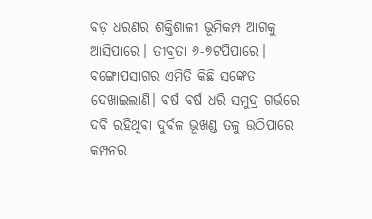ବଡ଼ ଧରଣର ଶକ୍ତିଶାଳୀ ଭୂମିକମ୍ପ ଆଗକୁ ଆସିପାରେ। ତୀବ୍ରତା ୬-୭ଟପିପାରେ। ବଙ୍ଗୋପସାଗର ଏମିତି କିଛି ସଙ୍କେତ ଦେଖାଇଲାଣି। ବର୍ଷ ବର୍ଷ ଧରି ସମୁଦ୍ର ଗର୍ଭରେ ଦବି ରହିଥିବା ଦୁର୍ବଳ ଭୂଖଣ୍ଡ ତଳୁ ଉଠିପାରେ କମ୍ପନର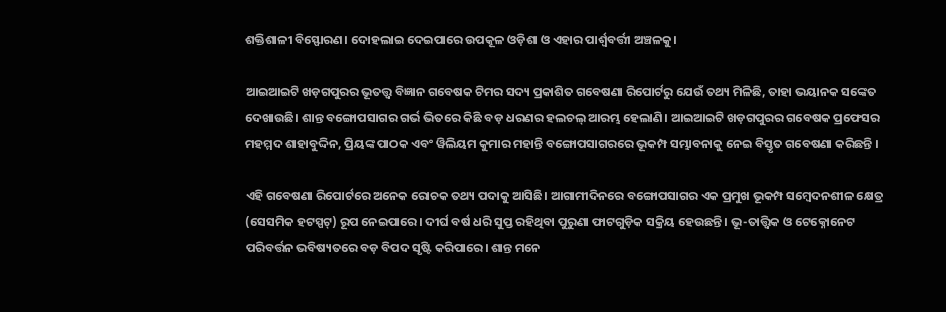ଶକ୍ତିଶାଳୀ ବିସ୍ଫୋରଣ। ଦୋହଲାଇ ଦେଇପାରେ ଉପକୂଳ ଓଡ଼ିଶା ଓ ଏହାର ପାର୍ଶ୍ଵବର୍ତ୍ତୀ ଅଞ୍ଚଳକୁ।

ଆଇଆଇଟି ଖଡ଼ଗପୁରର ଭୂତତ୍ତ୍ୱ ବିଜ୍ଞାନ ଗବେଷକ ଟିମର ସଦ୍ୟ ପ୍ରକାଶିତ ଗବେଷଣା ରିପୋର୍ଟରୁ ଯେଉଁ ତଥ୍ୟ ମିଳିଛି, ତାହା ଭୟାନକ ସଙ୍କେତ ଦେଖାଉଛି। ଶାନ୍ତ ବଙ୍ଗୋପସାଗର ଗର୍ଭ ଭିତରେ କିଛି ବଡ଼ ଧରଣର ହଲଚଲ୍ ଆରମ୍ଭ ହେଲାଣି। ଆଇଆଇଟି ଖଡ଼ଗପୁରର ଗବେଷକ ପ୍ରଫେସର ମହମ୍ମଦ ଶାହାବୁଦ୍ଦିନ, ପ୍ରିୟଙ୍କ ପାଠକ ଏବଂ ୱିଲିୟମ କୁମାର ମହାନ୍ତି ବଙ୍ଗୋପସାଗରରେ ଭୂକମ୍ପ ସମ୍ଭାବନାକୁ ନେଇ ବିସ୍ତୃତ ଗବେଷଣା କରିଛନ୍ତି ।

ଏହି ଗବେଷଣା ରିପୋର୍ଟରେ ଅନେକ ରୋଚକ ତଥ୍ୟ ପଦାକୁ ଆସିଛି। ଆଗାମୀଦିନରେ ବଙ୍ଗୋପସାଗର ଏକ ପ୍ରମୁଖ ଭୂକମ୍ପ ସମ୍ବେଦନଶୀଳ କ୍ଷେତ୍ର (ସେସମିକ ହଟସ୍ପଟ୍) ରୂପ ନେଇପାରେ। ଦୀର୍ଘ ବର୍ଷ ଧରି ସୁପ୍ତ ରହିଥିବା ପୁରୁଣା ଫାଟଗୁଡ଼ିକ ସକ୍ରିୟ ହେଉଛନ୍ତି। ଭୂ-ତାତ୍ତ୍ୱିକ ଓ ଟେକ୍ନୋନେଟ ପରିବର୍ତ୍ତନ ଭବିଷ୍ୟତରେ ବଡ଼ ବିପଦ ସୃଷ୍ଟି କରିପାରେ। ଶାନ୍ତ ମନେ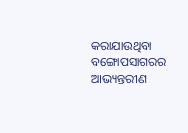କରାଯାଉଥିବା ବଙ୍ଗୋପସାଗରର ଆଭ୍ୟନ୍ତରୀଣ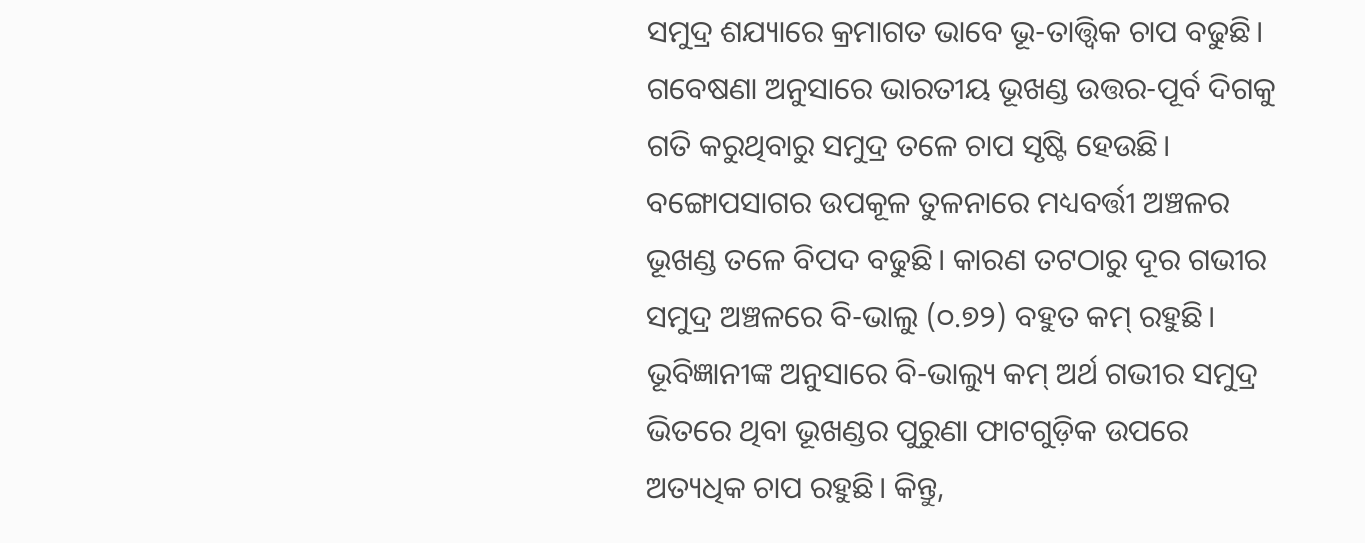ସମୁଦ୍ର ଶଯ୍ୟାରେ କ୍ରମାଗତ ଭାବେ ଭୂ-ତାତ୍ତ୍ୱିକ ଚାପ ବଢୁଛି। ଗବେଷଣା ଅନୁସାରେ ଭାରତୀୟ ଭୂଖଣ୍ଡ ଉତ୍ତର-ପୂର୍ବ ଦିଗକୁ ଗତି କରୁଥିବାରୁ ସମୁଦ୍ର ତଳେ ଚାପ ସୃଷ୍ଟି ହେଉଛି। ବଙ୍ଗୋପସାଗର ଉପକୂଳ ତୁଳନାରେ ମଧ୍ୟବର୍ତ୍ତୀ ଅଞ୍ଚଳର ଭୂଖଣ୍ଡ ତଳେ ବିପଦ ବଢୁଛି। କାରଣ ତଟଠାରୁ ଦୂର ଗଭୀର ସମୁଦ୍ର ଅଞ୍ଚଳରେ ବି-ଭାଲୁ (୦.୭୨) ବହୁତ କମ୍ ରହୁଛି। ଭୂବିଜ୍ଞାନୀଙ୍କ ଅନୁସାରେ ବି-ଭାଲ୍ୟୁ କମ୍ ଅର୍ଥ ଗଭୀର ସମୁଦ୍ର ଭିତରେ ଥିବା ଭୂଖଣ୍ଡର ପୁରୁଣା ଫାଟଗୁଡ଼ିକ ଉପରେ ଅତ୍ୟଧିକ ଚାପ ରହୁଛି। କିନ୍ତୁ,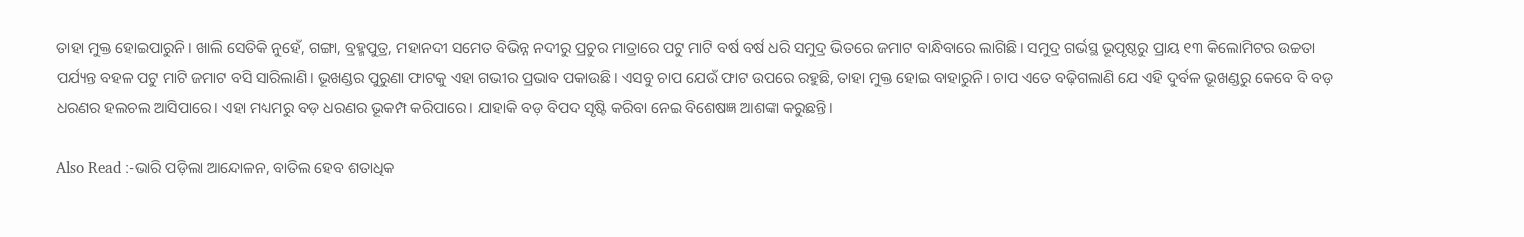ତାହା ମୁକ୍ତ ହୋଇପାରୁନି। ଖାଲି ସେତିକି ନୁହେଁ, ଗଙ୍ଗା, ବ୍ରହ୍ମପୁତ୍ର, ମହାନଦୀ ସମେତ ବିଭିନ୍ନ ନଦୀରୁ ପ୍ରଚୁର ମାତ୍ରାରେ ପଟୁ ମାଟି ବର୍ଷ ବର୍ଷ ଧରି ସମୁଦ୍ର ଭିତରେ ଜମାଟ ବାନ୍ଧିବାରେ ଲାଗିଛି। ସମୁଦ୍ର ଗର୍ଭସ୍ଥ ଭୂପୃଷ୍ଠରୁ ପ୍ରାୟ ୧୩ କିଲୋମିଟର ଉଚ୍ଚତା ପର୍ଯ୍ୟନ୍ତ ବହଳ ପଟୁ ମାଟି ଜମାଟ ବସି ସାରିଲାଣି। ଭୂଖଣ୍ଡର ପୁରୁଣା ଫାଟକୁ ଏହା ଗଭୀର ପ୍ରଭାବ ପକାଉଛି। ଏସବୁ ଚାପ ଯେଉଁ ଫାଟ ଉପରେ ରହୁଛି, ତାହା ମୁକ୍ତ ହୋଇ ବାହାରୁନି। ଚାପ ଏତେ ବଢ଼ିଗଲାଣି ଯେ ଏହି ଦୁର୍ବଳ ଭୂଖଣ୍ଡରୁ କେବେ ବି ବଡ଼ ଧରଣର ହଲଚଲ ଆସିପାରେ। ଏହା ମଧ୍ୟମରୁ ବଡ଼ ଧରଣର ଭୂକମ୍ପ କରିପାରେ। ଯାହାକି ବଡ଼ ବିପଦ ସୃଷ୍ଟି କରିବା ନେଇ ବିଶେଷଜ୍ଞ ଆଶଙ୍କା କରୁଛନ୍ତି।

Also Read :-ଭାରି ପଡ଼ିଲା ଆନ୍ଦୋଳନ, ବାତିଲ ହେବ ଶତାଧିକ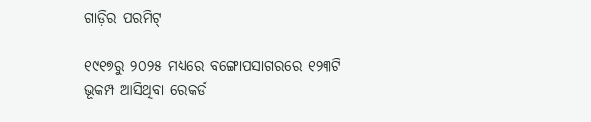ଗାଡ଼ିର ପରମିଟ୍

୧୯୧୭ରୁ ୨୦୨୫ ମଧ୍ୟରେ ବଙ୍ଗୋପସାଗରରେ ୧୨୩ଟି ଭୂକମ୍ପ ଆସିଥିବା ରେକର୍ଡ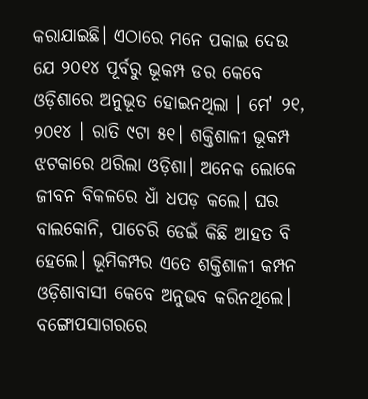କରାଯାଇଛି। ଏଠାରେ ମନେ ପକାଇ ଦେଉ ଯେ ୨୦୧୪ ପୂର୍ବରୁ ଭୂକମ୍ପ ଡର କେବେ ଓଡ଼ିଶାରେ ଅନୁଭୂତ ହୋଇନଥିଲା । ମେ' ୨୧, ୨୦୧୪ । ରାତି ୯ଟା ୫୧। ଶକ୍ତିଶାଳୀ ଭୂକମ୍ପ ଝଟକାରେ ଥରିଲା ଓଡ଼ିଶା। ଅନେକ ଲୋକେ ଜୀବନ ବିକଳରେ ଧାଁ ଧପଡ଼ କଲେ। ଘର ବାଲକୋନି, ପାଚେରି ଡେଇଁ କିଛି ଆହତ ବି ହେଲେ। ଭୂମିକମ୍ପର ଏତେ ଶକ୍ତିଶାଳୀ କମ୍ପନ ଓଡ଼ିଶାବାସୀ କେବେ ଅନୁଭବ କରିନଥିଲେ। ବଙ୍ଗୋପସାଗରରେ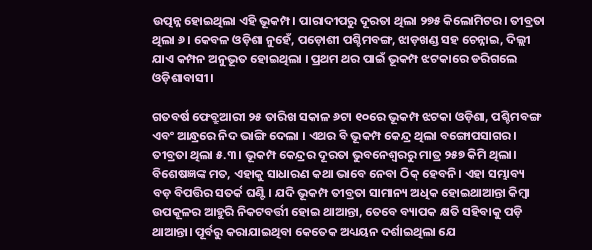ଉତ୍ପନ୍ନ ହୋଇଥିଲା ଏହି ଭୂକମ୍ପ। ପାରାଦୀପରୁ ଦୂରତା ଥିଲା ୨୭୫ କିଲୋମିଟର। ତୀବ୍ରତା ଥିଲା ୬। କେବଳ ଓଡ଼ିଶା ନୁହେଁ, ପଡ଼ୋଶୀ ପଶ୍ଚିମବଙ୍ଗ, ଝାଡ଼ଖଣ୍ଡ ସହ ଚେନ୍ନାଇ, ଦିଲ୍ଲୀ ଯାଏ କମ୍ପନ ଅନୁଭୂତ ହୋଇଥିଲା । ପ୍ରଥମ ଥର ପାଇଁ ଭୂକମ୍ପ ଝଟକାରେ ଡରିଗଲେ ଓଡ଼ିଶାବାସୀ।

ଗତବର୍ଷ ଫେବ୍ରୁଆରୀ ୨୫ ତାରିଖ ସକାଳ ୬ଟା ୧୦ରେ ଭୂକମ୍ପ ଝଟକା ଓଡ଼ିଶା, ପଶ୍ଚିମବଙ୍ଗ ଏବଂ ଆନ୍ଧ୍ରରେ ନିଦ ଭାଙ୍ଗି ଦେଲା । ଏଥର ବି ଭୂକମ୍ପ କେନ୍ଦ୍ର ଥିଲା ବଙ୍ଗୋପସାଗର। ତୀବ୍ରତା ଥିଲା ୫.୩। ଭୂକମ୍ପ କେନ୍ଦ୍ରର ଦୂରତା ଭୁବନେଶ୍ୱରରୁ ମାତ୍ର ୨୫୭ କିମି ଥିଲା। ବିଶେଷଜ୍ଞଙ୍କ ମତ, ଏହାକୁ ସାଧାରଣ କଥା ଭାବେ ନେବା ଠିକ୍ ହେବନି। ଏହା ସମ୍ଭାବ୍ୟ ବଡ଼ ବିପତ୍ତିର ସତର୍କ ଘଣ୍ଟି। ଯଦି ଭୂକମ୍ପ ତୀବ୍ରତା ସାମାନ୍ୟ ଅଧିକ ହୋଇଥାଆନ୍ତା କିମ୍ବା ଉପକୂଳର ଆହୁରି ନିକଟବର୍ତ୍ତୀ ହୋଇ ଥାଆନ୍ତା, ତେବେ ବ୍ୟାପକ କ୍ଷତି ସହିବାକୁ ପଡ଼ି ଥାଆନ୍ତା। ପୂର୍ବରୁ କରାଯାଇଥିବା କେତେକ ଅଧ୍ୟୟନ ଦର୍ଶାଇଥିଲା ଯେ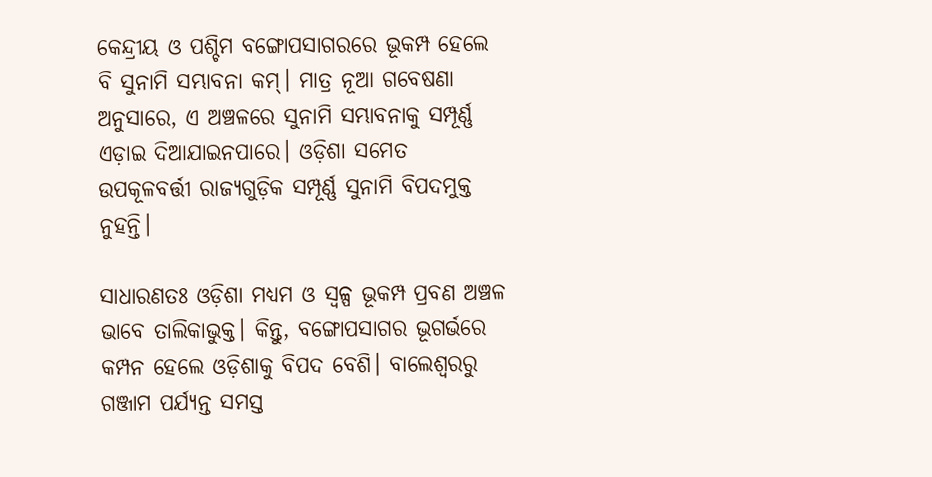କେନ୍ଦ୍ରୀୟ ଓ ପଶ୍ଚିମ ବଙ୍ଗୋପସାଗରରେ ଭୂକମ୍ପ ହେଲେ ବି ସୁନାମି ସମ୍ଭାବନା କମ୍। ମାତ୍ର ନୂଆ ଗବେଷଣା ଅନୁସାରେ, ଏ ଅଞ୍ଚଳରେ ସୁନାମି ସମ୍ଭାବନାକୁ ସମ୍ପୂର୍ଣ୍ଣ ଏଡ଼ାଇ ଦିଆଯାଇନପାରେ। ଓଡ଼ିଶା ସମେତ ଉପକୂଳବର୍ତ୍ତୀ ରାଜ୍ୟଗୁଡ଼ିକ ସମ୍ପୂର୍ଣ୍ଣ ସୁନାମି ବିପଦମୁକ୍ତ ନୁହନ୍ତି।

ସାଧାରଣତଃ ଓଡ଼ିଶା ମଧ୍ୟମ ଓ ସ୍ବଳ୍ପ ଭୂକମ୍ପ ପ୍ରବଣ ଅଞ୍ଚଳ ଭାବେ ତାଲିକାଭୁକ୍ତ। କିନ୍ତୁ, ବଙ୍ଗୋପସାଗର ଭୂଗର୍ଭରେ କମ୍ପନ ହେଲେ ଓଡ଼ିଶାକୁ ବିପଦ ବେଶି। ବାଲେଶ୍ୱରରୁ ଗଞ୍ଜାମ ପର୍ଯ୍ୟନ୍ତ ସମସ୍ତ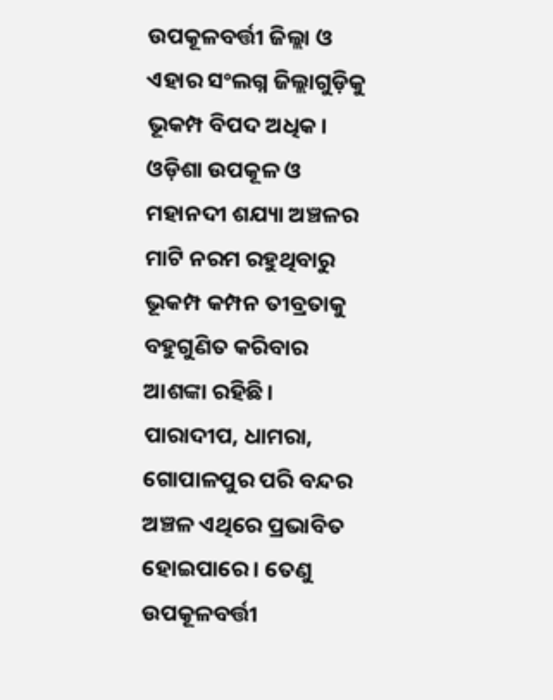ଉପକୂଳବର୍ତ୍ତୀ ଜିଲ୍ଲା ଓ ଏହାର ସଂଲଗ୍ନ ଜିଲ୍ଲାଗୁଡ଼ିକୁ ଭୂକମ୍ପ ବିପଦ ଅଧିକ। ଓଡ଼ିଶା ଉପକୂଳ ଓ ମହାନଦୀ ଶଯ୍ୟା ଅଞ୍ଚଳର ମାଟି ନରମ ରହୁଥିବାରୁ ଭୂକମ୍ପ କମ୍ପନ ତୀବ୍ରତାକୁ ବହୁଗୁଣିତ କରିବାର ଆଶଙ୍କା ରହିଛି। ପାରାଦୀପ, ଧାମରା, ଗୋପାଳପୁର ପରି ବନ୍ଦର ଅଞ୍ଚଳ ଏଥିରେ ପ୍ରଭାବିତ ହୋଇପାରେ। ତେଣୁ ଉପକୂଳବର୍ତ୍ତୀ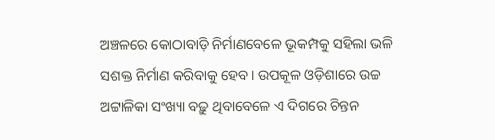ଅଞ୍ଚଳରେ କୋଠାବାଡ଼ି ନିର୍ମାଣବେଳେ ଭୂକମ୍ପକୁ ସହିଲା ଭଳି ସଶକ୍ତ ନିର୍ମାଣ କରିବାକୁ ହେବ। ଉପକୂଳ ଓଡ଼ିଶାରେ ଉଚ୍ଚ ଅଟ୍ଟାଳିକା ସଂଖ୍ୟା ବଢ଼ୁ ଥିବାବେଳେ ଏ ଦିଗରେ ଚିନ୍ତନ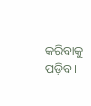କରିବାକୁ ପଡ଼ିବ।